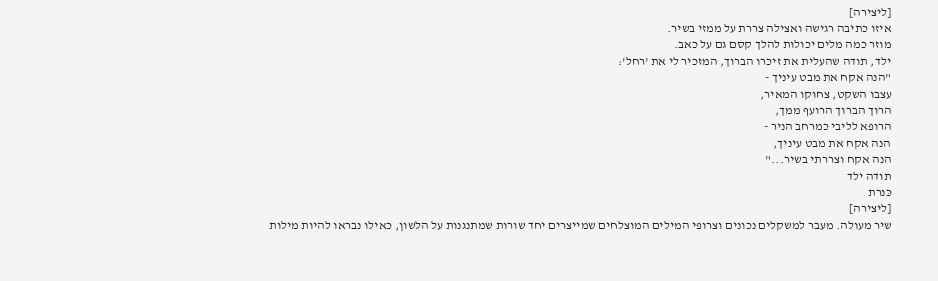[ליצירה]
איזו כתיבה רגישה ואצילה צררת על ממזי בשיר.
מוזר כמה מלים יכולות להלך קסם גם על כאב.
ילד, תודה שהעלית את זיכרו הברוך, המזכיר לי את 'רחל':
"הנה אקח את מבט עיניך -
עצבו השקט, צחוקו המאיר,
הרוך הברוך הרועף ממך,
הרופא לליבי כמרחב הניר -
הנה אקח את מבט עיניך,
הנה אקח וצררתי בשיר..."
תודה ילד
כּנרת
[ליצירה]
שיר מעולה. מעבר למשקלים נכונים וצרופי המילים המוצלחים שמייצרים יחד שורות שמתנגנות על הלשון, כאילו נבראו להיות מילות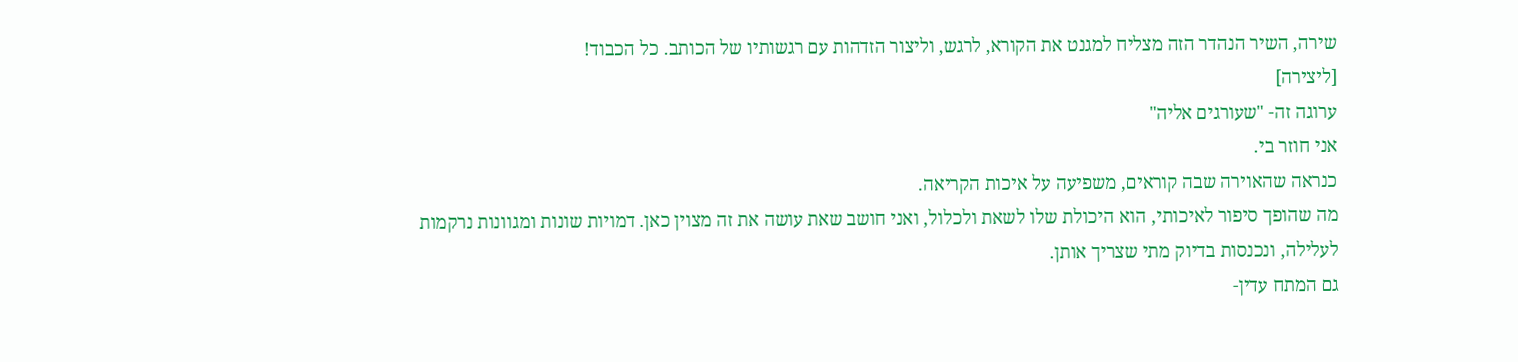שירה, השיר הנהדר הזה מצליח למגנט את הקורא, לרגש, וליצור הזדהות עם רגשותיו של הכותב. כל הכבוד!
[ליצירה]
ערוגה זה- "שעורגים אליה"
אני חוזר בי.
כנראה שהאוירה שבה קוראים, משפיעה על איכות הקריאה.
מה שהופך סיפור לאיכותי, הוא היכולת שלו לשאת ולכלול, ואני חושב שאת עושה את זה מצוין כאן. דמויות שונות ומגוונות נרקמות לעלילה, ונכנסות בדיוק מתי שצריך אותן.
גם המתח עדין-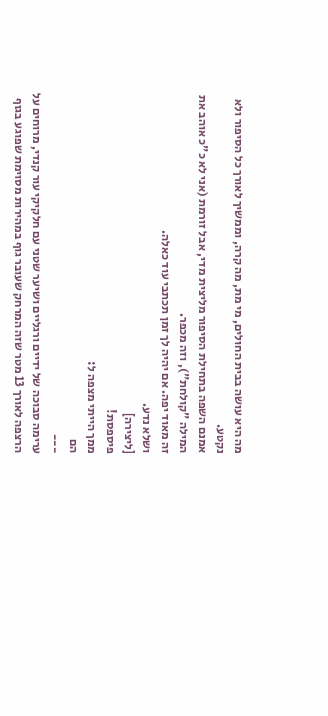מה היא עושה בבית החולים, מי מת, מה קרה, וממשיך לאורך כל הסיפור ולא נקטע.
אמנם השפה בתחילת הסיפור מליצית מדי, אבל זורמת (אני לא כ"כ אוהב את המילה "קולחת"), וזה מכפר.
זה מאוד יפה. אם יהיה לך זמן תכתבי עוד כאלה.
ושלא נדע.
[ליצירה]
פיספסת!
ממך הייתי מצפה ל:
הם
---
ערימה סבוכה של ידיים ורגליים ושיער שטני עם חלקיקי עור קנדי, מרוחים על הרצפה לאורך 13 מטר שזה המרחק שעובר גוף במהירות מסוימת שפוגע בגוף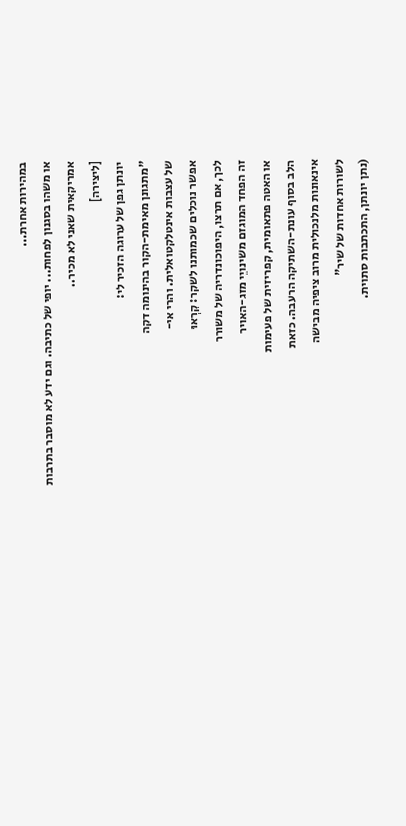במהירות אחרת...
או משהו בסגנון לפחות... יופי של כתיבה. וגם ידע לא מוסבר בתרבות אמריקאית שאני לא מכיר..
[ליצירה]
יונתן גפן של ערוגה הזכיר לי:
"מתגונן מאימת-הקור בהינומה דקה
של עצבות אינטלקטואלית. והרי אי-
אפשר נוכלים שכמותנו לשקר: קִרְאוּ
לכך, אם תרצו, היפוכונדריה של משורר
זה הפחד המוגזם משינויֵי מזג-האויר
או האטה פתאומית, קפריזית של פעימות
הלב בסוף עונת-השתיקה הרעבה. כזאת
אינאונות מלנכולית מרוב ציפיה מבישה
לשורות אחדות של שיר"
(נתן יונתן, התכתבות סתוית.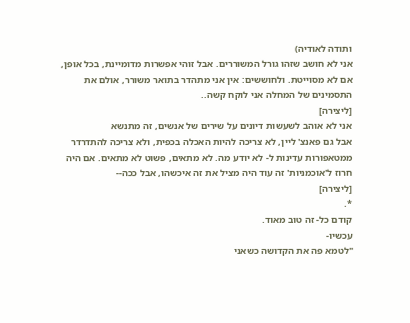ותודה לאודיה)
אני לא חושב שזהו גורל המשוררים. אבל זוהי אפשרות מדומיינת, בכל אופן, אם לא מסוייטת. ולחוששים: אין אני מתהדר בתואר משורר, אולם את התסמינים של המחלה אני לוקח קשה..
[ליצירה]
אני לא אוהב לשעשות דיונים על שירים של אנשים, זה מתנשא
אבל גם פאנצ' ליין, לא צריכה להיות האכלה בכפית, ולא צריכה להתדרדר ממטאפורות עדינות ל- לא יודע מה. לא מתאים, פשוט לא מתאים. אם היה חרוז ל'אוכמניות' זה עוד היה מציל את זה איכשהו, אבל ככה--
[ליצירה]
*.
קודם כל- זה טוב מאוד.
עכשיו-
"לטמא פה את הקדושה כשאני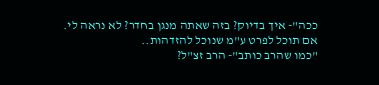ככה"- איך בדיוק? בזה שאתה מנגן בחדר? לא נראה לי.
אם תוכל לפרט ע"מ שנוכל להזדהות..
"כמו שהרב כותב"- הרב זצ"ל?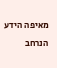מאיפה הידע הנרחב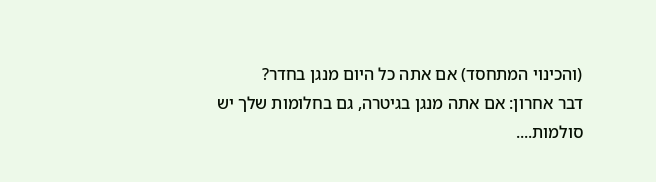(והכינוי המתחסד) אם אתה כל היום מנגן בחדר?
דבר אחרון: אם אתה מנגן בגיטרה, גם בחלומות שלך יש סולמות....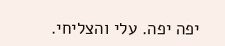יפה יפה. עלי והצליחי.